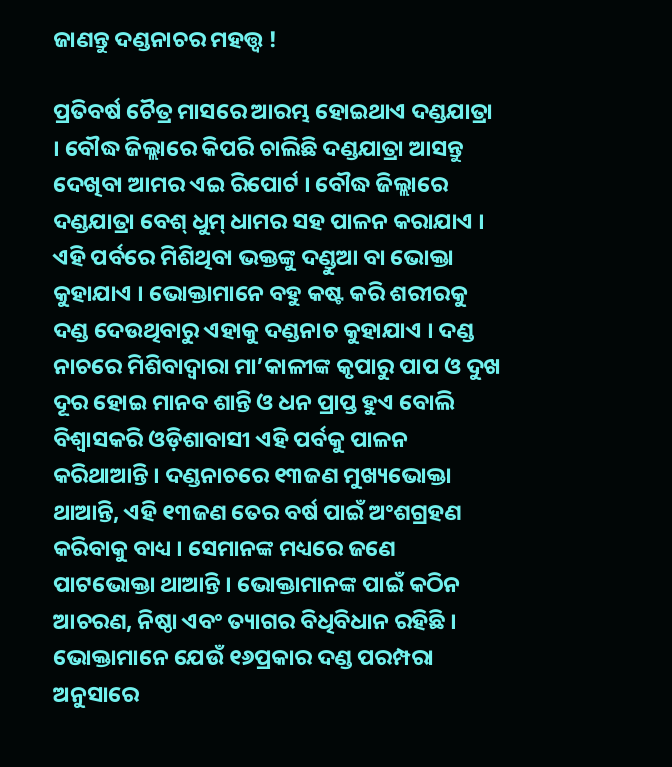ଜାଣନ୍ତୁ ଦଣ୍ଡନାଚର ମହତ୍ତ୍ବ !

ପ୍ରତିବର୍ଷ ଚୈତ୍ର ମାସରେ ଆରମ୍ଭ ହୋଇଥାଏ ଦଣ୍ଡଯାତ୍ରା । ବୌଦ୍ଧ ଜିଲ୍ଲାରେ କିପରି ଚାଲିଛି ଦଣ୍ଡଯାତ୍ରା ଆସନ୍ତୁ ଦେଖିବା ଆମର ଏଇ ରିପୋର୍ଟ । ବୌଦ୍ଧ ଜିଲ୍ଲାରେ ଦଣ୍ଡଯାତ୍ରା ବେଶ୍ ଧୁମ୍ ଧାମର ସହ ପାଳନ କରାଯାଏ । ଏହି ପର୍ବରେ ମିଶିଥିବା ଭକ୍ତଙ୍କୁ ଦଣ୍ଡୁଆ ବା ଭୋକ୍ତା କୁହାଯାଏ । ଭୋକ୍ତାମାନେ ବହୁ କଷ୍ଟ କରି ଶରୀରକୁ ଦଣ୍ଡ ଦେଉଥିବାରୁ ଏହାକୁ ଦଣ୍ଡନାଚ କୁହାଯାଏ । ଦଣ୍ଡ ନାଚରେ ମିଶିବାଦ୍ୱାରା ମା’କାଳୀଙ୍କ କୃପାରୁ ପାପ ଓ ଦୁଖ ଦୂର ହୋଇ ମାନବ ଶାନ୍ତି ଓ ଧନ ପ୍ରାପ୍ତ ହୁଏ ବୋଲି ବିଶ୍ୱାସକରି ଓଡ଼ିଶାବାସୀ ଏହି ପର୍ବକୁ ପାଳନ କରିଥାଆନ୍ତି । ଦଣ୍ଡନାଚରେ ୧୩ଜଣ ମୁଖ୍ୟଭୋକ୍ତା ଥାଆନ୍ତି, ଏହି ୧୩ଜଣ ତେର ବର୍ଷ ପାଇଁ ଅଂଶଗ୍ରହଣ କରିବାକୁ ବାଧ୍ୟ । ସେମାନଙ୍କ ମଧ୍ୟରେ ଜଣେ ପାଟଭୋକ୍ତା ଥାଆନ୍ତି । ଭୋକ୍ତାମାନଙ୍କ ପାଇଁ କଠିନ ଆଚରଣ, ନିଷ୍ଠା ଏବଂ ତ୍ୟାଗର ବିଧିବିଧାନ ରହିଛି । ଭୋକ୍ତାମାନେ ଯେଉଁ ୧୬ପ୍ରକାର ଦଣ୍ଡ ପରମ୍ପରା ଅନୁସାରେ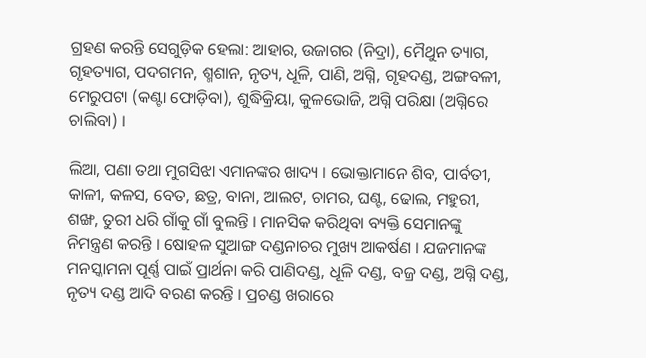ଗ୍ରହଣ କରନ୍ତି ସେଗୁଡ଼ିକ ହେଲା: ଆହାର, ଉଜାଗର (ନିଦ୍ରା), ମୈଥୁନ ତ୍ୟାଗ, ଗୃହତ୍ୟାଗ, ପଦଗମନ, ଶ୍ମଶାନ, ନୃତ୍ୟ, ଧୂଳି, ପାଣି, ଅଗ୍ନି, ଗୃହଦଣ୍ଡ, ଅଙ୍ଗବଳୀ, ମେରୁପଟା (କଣ୍ଟା ଫୋଡ଼ିବା), ଶୁଦ୍ଧିକ୍ରିୟା, କୁଳଭୋଜି, ଅଗ୍ନି ପରିକ୍ଷା (ଅଗ୍ନିରେ ଚାଲିବା) ।

ଲିଆ, ପଣା ତଥା ମୁଗସିଝା ଏମାନଙ୍କର ଖାଦ୍ୟ । ଭୋକ୍ତାମାନେ ଶିବ, ପାର୍ବତୀ, କାଳୀ, କଳସ, ବେତ, ଛତ୍ର, ବାନା, ଆଲଟ, ଚାମର, ଘଣ୍ଟ, ଢୋଲ, ମହୁରୀ, ଶଙ୍ଖ, ତୁରୀ ଧରି ଗାଁକୁ ଗାଁ ବୁଲନ୍ତି । ମାନସିକ କରିଥିବା ବ୍ୟକ୍ତି ସେମାନଙ୍କୁ ନିମନ୍ତ୍ରଣ କରନ୍ତି । ଷୋହଳ ସୁଆଙ୍ଗ ଦଣ୍ଡନାଚର ମୁଖ୍ୟ ଆକର୍ଷଣ । ଯଜମାନଙ୍କ ମନସ୍କାମନା ପୂର୍ଣ୍ଣ ପାଇଁ ପ୍ରାର୍ଥନା କରି ପାଣିଦଣ୍ଡ, ଧୂଳି ଦଣ୍ଡ, ବଜ୍ର ଦଣ୍ଡ, ଅଗ୍ନି ଦଣ୍ଡ, ନୃତ୍ୟ ଦଣ୍ଡ ଆଦି ବରଣ କରନ୍ତି । ପ୍ରଚଣ୍ଡ ଖରାରେ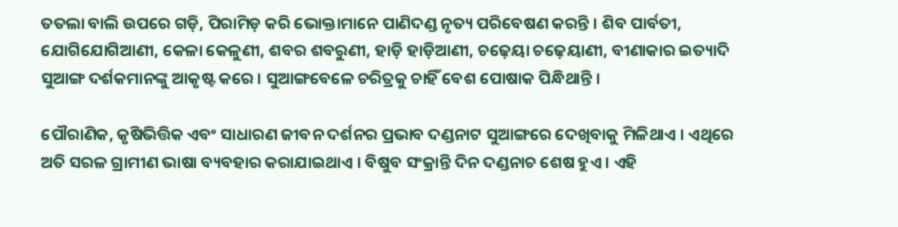ତତଲା ବାଲି ଉପରେ ଗଡ଼ି, ପିରାମିଡ଼ କରି ଭୋକ୍ତାମାନେ ପାଣିଦଣ୍ଡ ନୃତ୍ୟ ପରିବେଷଣ କରନ୍ତି । ଶିବ ପାର୍ବତୀ, ଯୋଗିଯୋଗିଆଣୀ, କେଳା କେଳୁଣୀ, ଶବର ଶବରୁଣୀ, ହାଡ଼ି ହାଡ଼ିଆଣୀ, ଚଢ଼େୟା ଚଢ଼େୟାଣୀ, ବୀଣାକାର ଇତ୍ୟାଦି ସୁଆଙ୍ଗ ଦର୍ଶକମାନଙ୍କୁ ଆକୃଷ୍ଟ କରେ । ସୁଆଙ୍ଗବେଳେ ଚରିତ୍ରକୁ ଚାହିଁ ବେଶ ପୋଷାକ ପିନ୍ଧିଥାନ୍ତି ।

ପୌରାଣିକ, କୃଷିଭିତ୍ତିକ ଏବଂ ସାଧାରଣ ଜୀବନ ଦର୍ଶନର ପ୍ରଭାବ ଦଣ୍ଡନାଟ ସୁଆଙ୍ଗରେ ଦେଖିବାକୁ ମିଳିଥାଏ । ଏଥିରେ ଅତି ସରଳ ଗ୍ରାମୀଣ ଭାଷା ବ୍ୟବହାର କରାଯାଇଥାଏ । ବିଷୁବ ସଂକ୍ରାନ୍ତି ଦିନ ଦଣ୍ଡନାଚ ଶେଷ ହୁଏ । ଏହି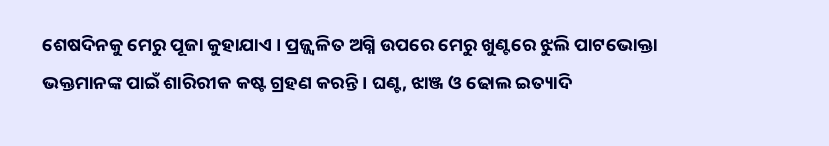ଶେଷଦିନକୁ ମେରୁ ପୂଜା କୁହାଯାଏ । ପ୍ରଜ୍ଜ୍ୱଳିତ ଅଗ୍ନି ଉପରେ ମେରୁ ଖୁଣ୍ଟରେ ଝୁଲି ପାଟଭୋକ୍ତା ଭକ୍ତମାନଙ୍କ ପାଇଁ ଶାରିରୀକ କଷ୍ଟ ଗ୍ରହଣ କରନ୍ତି । ଘଣ୍ଟ, ଝାଞ୍ଜ ଓ ଢୋଲ ଇତ୍ୟାଦି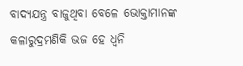ବାଦ୍ୟଯନ୍ତ୍ର ବାଜୁଥିବା ବେଳେ ଭୋକ୍ତାମାନଙ୍କ କଳାରୁଦ୍ରମଣିକି ଭଜ ହେ ଧ୍ୱନି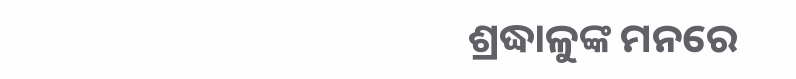ଶ୍ରଦ୍ଧାଳୁଙ୍କ ମନରେ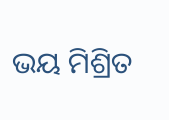ଭୟ ମିଶ୍ରିତ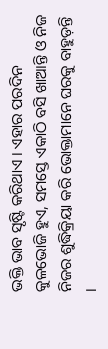ଭକ୍ତି ଭାବ ସୃଷ୍ଟି କରିଥାଏ । ଏହାର ପରଦିନ କୁଳଭୋଜି ହୁଏ, ସମସ୍ତେ ଏକାଠି ବସି ଖାଆନ୍ତି ଓ ନିଜ ନିଜର ଶୁଦ୍ଧିକ୍ରିୟା କରି ଭୋକ୍ତାମାନେ ଘରକୁ ବାହୁଡ଼ନ୍ତି ।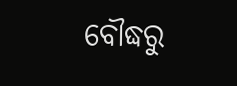ବୌଦ୍ଧରୁ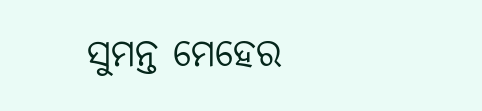ସୁମନ୍ତ ମେହେର